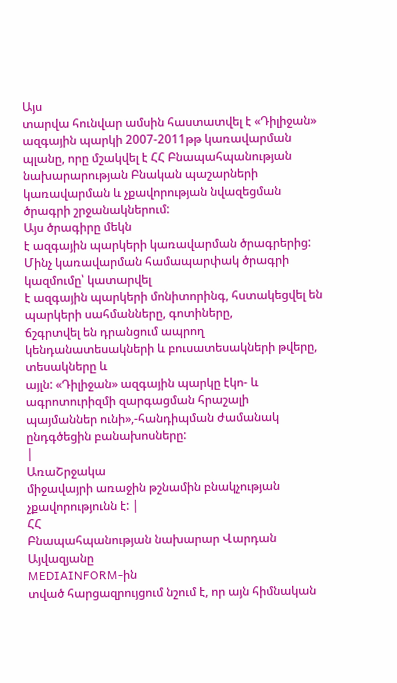Այս
տարվա հունվար ամսին հաստատվել է «Դիլիջան» ազգային պարկի 2007-2011թթ կառավարման
պլանը, որը մշակվել է ՀՀ Բնապահպանության նախարարության Բնական պաշարների
կառավարման և չքավորության նվազեցման ծրագրի շրջանակներում:
Այս ծրագիրը մեկն
է ազգային պարկերի կառավարման ծրագրերից:
Մինչ կառավարման համապարփակ ծրագրի կազմումը՝ կատարվել
է ազգային պարկերի մոնիտորինգ, հստակեցվել են պարկերի սահմանները, գոտիները,
ճշգրտվել են դրանցում ապրող կենդանատեսակների և բուսատեսակների թվերը, տեսակները և
այլն: «Դիլիջան» ազգային պարկը էկո- և ագրոտուրիզմի զարգացման հրաշալի
պայմաններ ունի»,-հանդիպման ժամանակ ընդգծեցին բանախոսները:
|
ԱռաՇրջակա
միջավայրի առաջին թշնամին բնակչության չքավորությունն է: |
ՀՀ
Բնապահպանության նախարար Վարդան Այվազյանը
MEDIAINFORM-ին
տված հարցազրույցում նշում է, որ այն հիմնական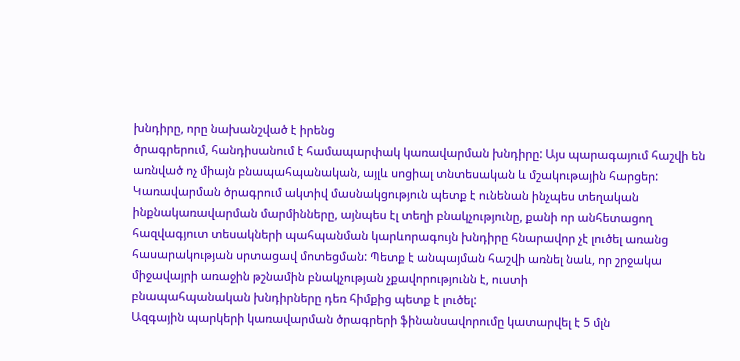խնդիրը, որը նախանշված է իրենց
ծրագրերում, հանդիսանում է համապարփակ կառավարման խնդիրը: Այս պարագայում հաշվի են
առնված ոչ միայն բնապահպանական, այլև սոցիալ տնտեսական և մշակութային հարցեր:
Կառավարման ծրագրում ակտիվ մասնակցություն պետք է ունենան ինչպես տեղական
ինքնակառավարման մարմինները, այնպես էլ տեղի բնակչությունը, քանի որ անհետացող
հազվագյուտ տեսակների պահպանման կարևորագույն խնդիրը հնարավոր չէ լուծել առանց
հասարակության սրտացավ մոտեցման: Պետք է անպայման հաշվի առնել նաև, որ շրջակա
միջավայրի առաջին թշնամին բնակչության չքավորությունն է, ուստի
բնապահպանական խնդիրները դեռ հիմքից պետք է լուծել:
Ազգային պարկերի կառավարման ծրագրերի ֆինանսավորումը կատարվել է 5 մլն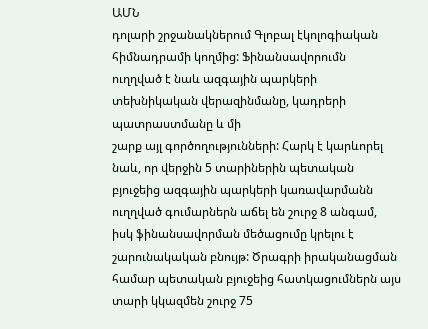ԱՄՆ
դոլարի շրջանակներում Գլոբալ էկոլոգիական հիմնադրամի կողմից: Ֆինանսավորումն
ուղղված է նաև ազգային պարկերի տեխնիկական վերազինմանը, կադրերի պատրաստմանը և մի
շարք այլ գործողությունների: Հարկ է կարևորել նաև, որ վերջին 5 տարիներին պետական
բյուջեից ազգային պարկերի կառավարմանն ուղղված գումարներն աճել են շուրջ 8 անգամ,
իսկ ֆինանսավորման մեծացումը կրելու է շարունակական բնույթ: Ծրագրի իրականացման
համար պետական բյուջեից հատկացումներն այս տարի կկազմեն շուրջ 75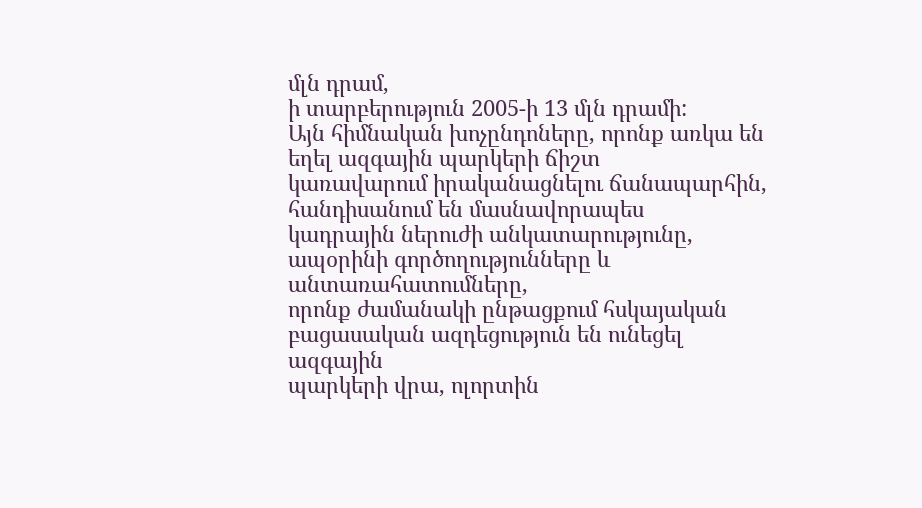մլն դրամ,
ի տարբերություն 2005-ի 13 մլն դրամի:
Այն հիմնական խոչընդոները, որոնք առկա են եղել ազգային պարկերի ճիշտ
կառավարում իրականացնելու ճանապարհին, հանդիսանում են մասնավորապես
կադրային ներուժի անկատարությունը, ապօրինի գործողությունները և անտառահատումները,
որոնք ժամանակի ընթացքում հսկայական բացասական ազդեցություն են ունեցել ազգային
պարկերի վրա, ոլորտին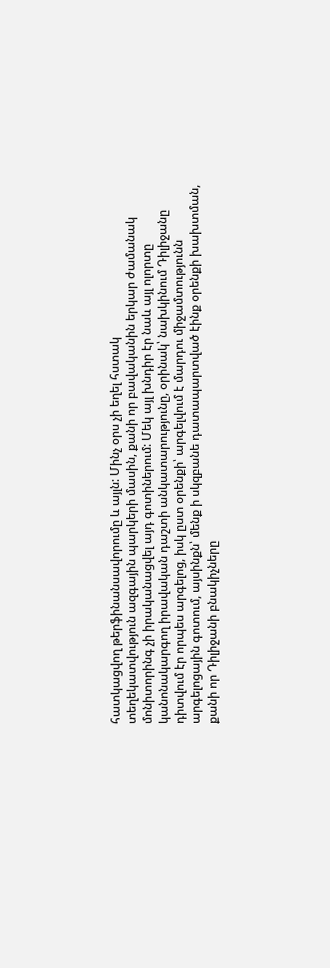հատկացվող թերֆինանսավորումը և այլն: Մինչ օրս չի եղել հստակ
տեղեկատվություն ազգային պարկերի մասին, քանի որ բավականին երկար ժամանակ
մոնիտորինգ չի իրականացվել այդ գոտիներում: Մեկ այլ խնդիր էր նաև այլ ոլորտը
կանոնակարգող իրավական դաշտի անկատարությունը, օրինակ՝ նախկինում Դիլիջանը
դիտվում էր որպես արգելոց, իսկ ըստ օրենքի՝ արգելվում է մարդու միջամտությունն
արգելոցային գոտում, այսինքն՝ մենք ի սկզբանե դատապարտված էինք օրենքի խախտման,
քանի որ Դիլիջանի բնակիչները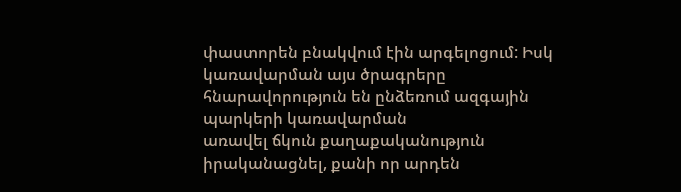փաստորեն բնակվում էին արգելոցում: Իսկ
կառավարման այս ծրագրերը հնարավորություն են ընձեռում ազգային պարկերի կառավարման
առավել ճկուն քաղաքականություն իրականացնել, քանի որ արդեն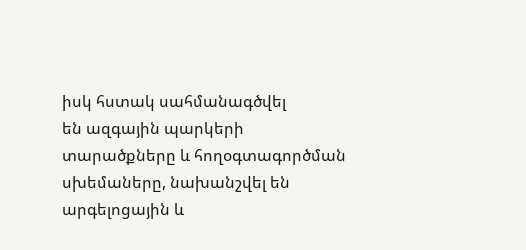իսկ հստակ սահմանագծվել
են ազգային պարկերի տարածքները և հողօգտագործման սխեմաները, նախանշվել են
արգելոցային և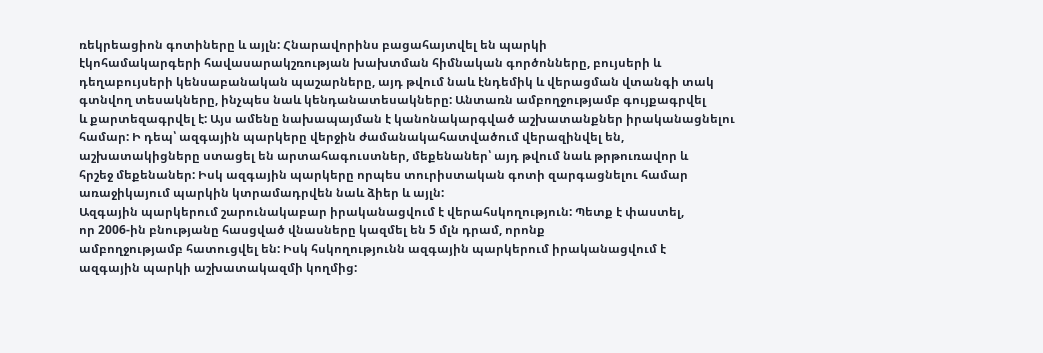ռեկրեացիոն գոտիները և այլն: Հնարավորինս բացահայտվել են պարկի
էկոհամակարգերի հավասարակշռության խախտման հիմնական գործոնները, բույսերի և
դեղաբույսերի կենսաբանական պաշարները, այդ թվում նաև էնդեմիկ և վերացման վտանգի տակ
գտնվող տեսակները, ինչպես նաև կենդանատեսակները: Անտառն ամբողջությամբ գույքագրվել
և քարտեզագրվել է: Այս ամենը նախապայման է կանոնակարգված աշխատանքներ իրականացնելու
համար: Ի դեպ՝ ազգային պարկերը վերջին ժամանակահատվածում վերազինվել են,
աշխատակիցները ստացել են արտահագուստներ, մեքենաներ՝ այդ թվում նաև թրթուռավոր և
հրշեջ մեքենաներ: Իսկ ազգային պարկերը որպես տուրիստական գոտի զարգացնելու համար
առաջիկայում պարկին կտրամադրվեն նաև ձիեր և այլն:
Ազգային պարկերում շարունակաբար իրականացվում է վերահսկողություն: Պետք է փաստել,
որ 2006-ին բնությանը հասցված վնասները կազմել են 5 մլն դրամ, որոնք
ամբողջությամբ հատուցվել են: Իսկ հսկողությունն ազգային պարկերում իրականացվում է
ազգային պարկի աշխատակազմի կողմից: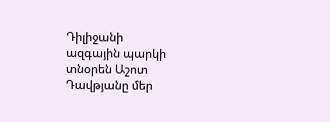Դիլիջանի
ազգային պարկի տնօրեն Աշոտ Դավթյանը մեր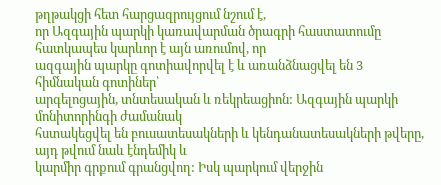թղթակցի հետ հարցազրույցում նշում է,
որ Ազգային պարկի կառավարման ծրագրի հաստատումը հատկապես կարևոր է այն առումով, որ
ազգային պարկը գոտիավորվել է և առանձնացվել են 3 հիմնական գոտիներ՝
արգելոցային, տնտեսական և ռեկրեացիոն: Ազգային պարկի մոնիտորինգի ժամանակ
հստակեցվել են բուսատեսակների և կենդանատեսակների թվերը, այդ թվում նաև էնդեմիկ և
կարմիր գրքում գրանցվող: Իսկ պարկում վերջին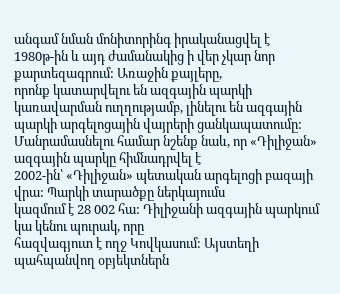անգամ նման մոնիտորինգ իրականացվել է
1980թ-ին և այդ ժամանակից ի վեր չկար նոր քարտեզագրում: Առաջին քայլերը,
որոնք կատարվելու են ազգային պարկի կառավարման ուղղությամբ, լինելու են ազգային
պարկի արգելոցային վայրերի ցանկապատումը:
Մանրամասնելու համար նշենք նաև, որ «Դիլիջան» ազգային պարկը հիմնադրվել է
2002-ին՝ «Դիլիջան» պետական արգելոցի բազայի վրա: Պարկի տարածքը ներկայումս
կազմում է 28 002 հա: Դիլիջանի ազգային պարկում կա կենու պուրակ, որը
հազվագյուտ է ողջ Կովկասում: Այստեղի պահպանվող օբյեկտներն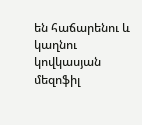են հաճարենու և
կաղնու կովկասյան մեզոֆիլ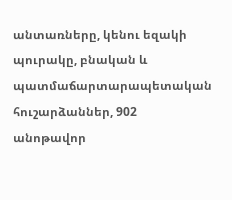անտառները, կենու եզակի պուրակը, բնական և
պատմաճարտարապետական հուշարձաններ, 902 անոթավոր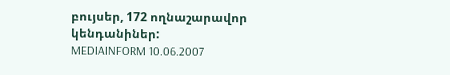բույսեր, 172 ողնաշարավոր
կենդանիներ:
MEDIAINFORM 10.06.2007